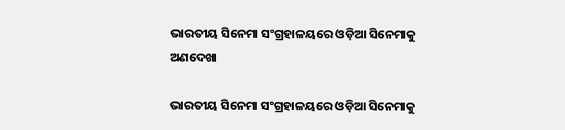ଭାରତୀୟ ସିନେମା ସଂଗ୍ରହାଳୟରେ ଓଡ଼ିଆ ସିନେମାକୁ ଅଣଦେଖା

ଭାରତୀୟ ସିନେମା ସଂଗ୍ରହାଳୟରେ ଓଡ଼ିଆ ସିନେମାକୁ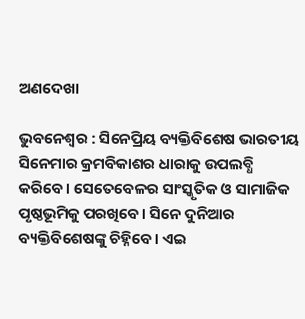ଅଣଦେଖା

ଭୁବନେଶ୍ବର : ସିନେପ୍ରିୟ ବ୍ୟକ୍ତିବିଶେଷ ଭାରତୀୟ ସିନେମାର କ୍ରମବିକାଶର ଧାରାକୁ ଉପଲବ୍ଧି କରିବେ। ସେତେବେଳର ସାଂସ୍କୃତିକ ଓ ସାମାଜିକ ପୃଷ୍ଠଭୂମିକୁ ପରଖିବେ। ସିନେ ଦୁନିଆର ବ୍ୟକ୍ତିବିଶେଷଙ୍କୁ ଚିହ୍ନିବେ। ଏଇ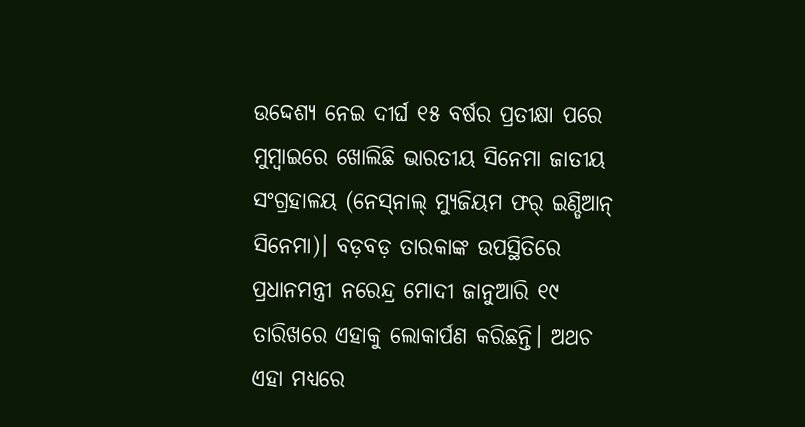ଉଦ୍ଦେଶ୍ୟ ନେଇ ଦୀର୍ଘ ୧୫ ବର୍ଷର ପ୍ରତୀକ୍ଷା ପରେ ମୁମ୍ବାଇରେ ଖୋଲିଛି ଭାରତୀୟ ସିନେମା ଜାତୀୟ ସଂଗ୍ରହାଳୟ (ନେସ୍‌ନାଲ୍‌ ମ୍ୟୁଜିୟମ ଫର୍‌ ଇଣ୍ଡିଆନ୍‌ ସିନେମା)। ବଡ଼ବଡ଼ ତାରକାଙ୍କ ଉପସ୍ଥିତିରେ ପ୍ରଧାନମନ୍ତ୍ରୀ ନରେନ୍ଦ୍ର ମୋଦୀ ଜାନୁଆରି ୧୯ ତାରିଖରେ ଏହାକୁ ଲୋକାର୍ପଣ କରିଛନ୍ତି। ଅଥଚ ଏହା ମଧ୍ୟରେ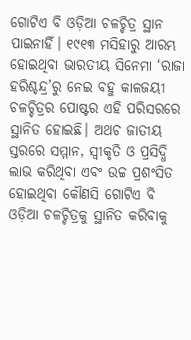ଗୋଟିଏ ବି ଓଡ଼ିଆ ଚଳଚ୍ଚିତ୍ର ସ୍ଥାନ ପାଇନାହିଁ। ୧୯୧୩ ମସିହାରୁ ଆରମ୍ଭ ହୋଇଥିବା ଭାରତୀୟ ସିନେମା ‘ରାଜା ହରିଶ୍ଚନ୍ଦ୍ର’ରୁ ନେଇ ବହୁ କାଳଜୟୀ ଚଳଚ୍ଚିତ୍ରର ପୋଷ୍ଟର ଏହି ପରିସରରେ ସ୍ଥାନିତ ହୋଇଛି। ଅଥଚ ଜାତୀୟ ସ୍ତରରେ ସମ୍ମାନ, ସ୍ବୀକୃତି ଓ ପ୍ରସିଦ୍ଧି ଲାଭ କରିଥିବା ଏବଂ ଉଚ୍ଚ ପ୍ରଶଂସିତ ହୋଇଥିବା କୌଣସି ଗୋଟିଏ ବି ଓଡ଼ିଆ ଚଳଚ୍ଚିତ୍ରକୁ ସ୍ଥାନିତ କରିବାକୁ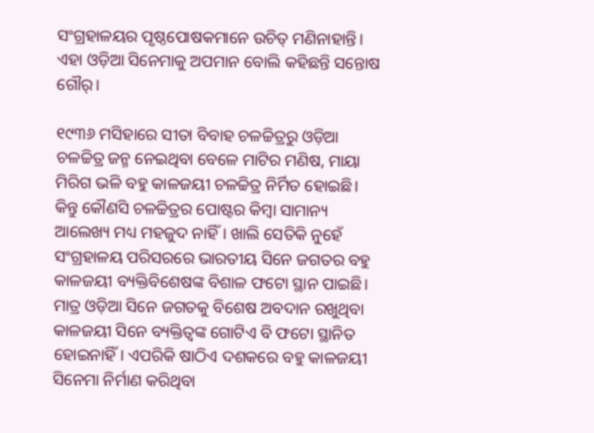ସଂଗ୍ରହାଳୟର ପୃଷ୍ଠପୋଷକମାନେ ଉଚିତ୍‌ ମଣିନାହାନ୍ତି। ଏହା ଓଡ଼ିଆ ସିନେମାକୁ ଅପମାନ ବୋଲି କହିଛନ୍ତି ସନ୍ତୋଷ ଗୌର୍‌।

୧୯୩୬ ମସିହାରେ ସୀତା ବିବାହ ଚଳଚ୍ଚିତ୍ରରୁ ଓଡ଼ିଆ ଚଳଚ୍ଚିତ୍ର ଜନ୍ମ ନେଇଥିବା ବେଳେ ମାଟିର ମଣିଷ, ମାୟା ମିରିଗ ଭଳି ବହୁ କାଳଜୟୀ ଚଳଚ୍ଚିତ୍ର ନିର୍ମିତ ହୋଇଛି। କିନ୍ତୁ କୌଣସି ଚଳଚ୍ଚିତ୍ରର ପୋଷ୍ଟର କିମ୍ବା ସାମାନ୍ୟ ଆଲେଖ୍ୟ ମଧ୍ୟ ମହଜୁଦ ନାହିଁ। ଖାଲି ସେତିକି ନୁହେଁ ସଂଗ୍ରହାଳୟ ପରିସରରେ ଭାରତୀୟ ସିନେ ଜଗତର ବହୁ କାଳଜୟୀ ବ୍ୟକ୍ତିବିଶେଷଙ୍କ ବିଶାଳ ଫଟୋ ସ୍ଥାନ ପାଇଛି। ମାତ୍ର ଓଡ଼ିଆ ସିନେ ଜଗତକୁ ବିଶେଷ ଅବଦାନ ରଖୁଥିବା କାଳଜୟୀ ସିନେ ବ୍ୟକ୍ତିତ୍ବଙ୍କ ଗୋଟିଏ ବି ଫଟୋ ସ୍ଥାନିତ ହୋଇନାହିଁ। ଏପରିକି ଷାଠିଏ ଦଶକରେ ବହୁ କାଳଜୟୀ ସିନେମା ନିର୍ମାଣ କରିଥିବା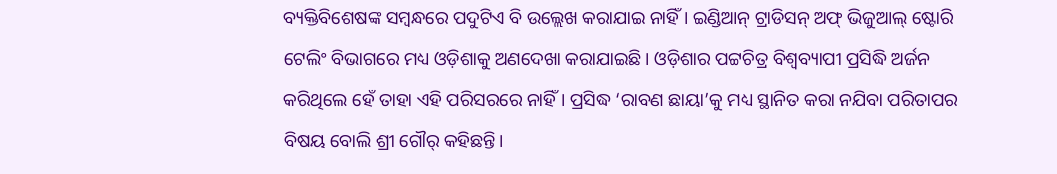ବ୍ୟକ୍ତିବିଶେଷଙ୍କ ସମ୍ବନ୍ଧରେ ପଦୁଟିଏ ବି ଉଲ୍ଲେଖ କରାଯାଇ ନାହିଁ। ଇଣ୍ଡିଆନ୍‌ ଟ୍ରାଡିସନ୍‌ ଅଫ୍‌ ଭିଜୁଆଲ୍‌ ଷ୍ଟୋରି ଟେଲିଂ ବିଭାଗରେ ମଧ୍ୟ ଓଡ଼ିଶାକୁ ଅଣଦେଖା କରାଯାଇଛି। ଓଡ଼ିଶାର ପଟ୍ଟଚିତ୍ର ବିଶ୍ବବ୍ୟାପୀ ପ୍ରସିଦ୍ଧି ଅର୍ଜନ କରିଥିଲେ ହେଁ ତାହା ଏହି ପରିସରରେ ନାହିଁ। ପ୍ରସିଦ୍ଧ ‘ରାବଣ ଛାୟା’କୁ ମଧ୍ୟ ସ୍ଥାନିତ କରା ନଯିବା ପରିତାପର ବିଷୟ ବୋଲି ଶ୍ରୀ ଗୌର୍‌ କହିଛନ୍ତି।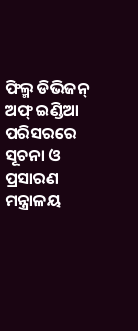ଫିଲ୍ମ ଡିଭିଜନ୍‌ ଅଫ୍‌ ଇଣ୍ଡିଆ ପରିସରରେ ସୂଚନା ଓ ପ୍ରସାରଣ ମନ୍ତ୍ରାଳୟ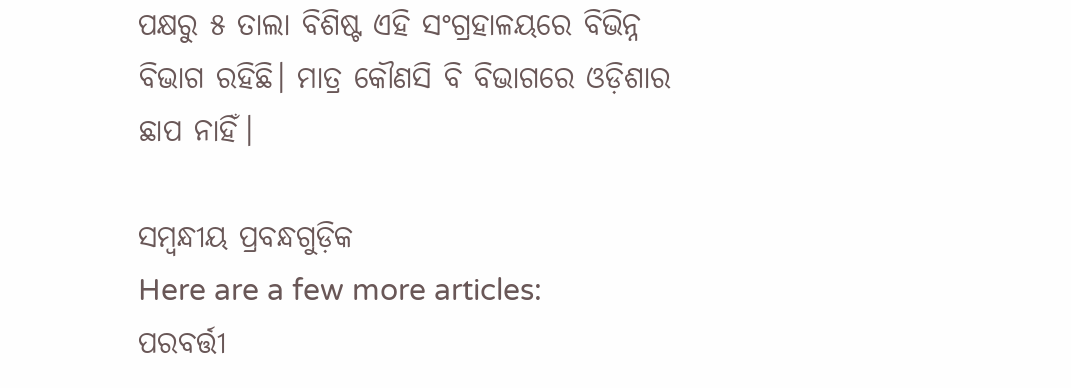ପକ୍ଷରୁ ୫ ତାଲା ବିଶିଷ୍ଟ ଏହି ସଂଗ୍ରହାଳୟରେ ବିଭିନ୍ନ ବିଭାଗ ରହିଛି। ମାତ୍ର କୌଣସି ବି ବିଭାଗରେ ଓଡ଼ିଶାର ଛାପ ନାହିଁ।

ସମ୍ବନ୍ଧୀୟ ପ୍ରବନ୍ଧଗୁଡ଼ିକ
Here are a few more articles:
ପରବର୍ତ୍ତୀ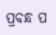ପ୍ରବନ୍ଧ ପ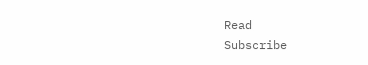Read
Subscribe